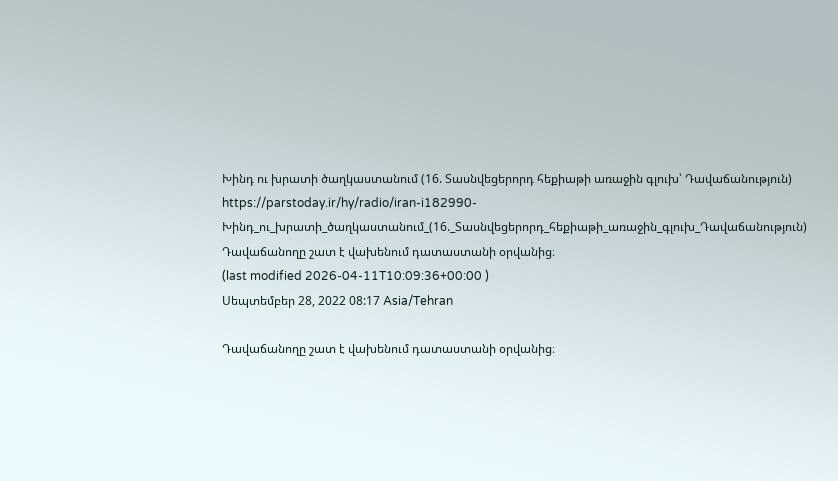Խինդ ու խրատի ծաղկաստանում (16. Տասնվեցերորդ հեքիաթի առաջին գլուխ՝ Դավաճանություն)
https://parstoday.ir/hy/radio/iran-i182990-Խինդ_ու_խրատի_ծաղկաստանում_(16._Տասնվեցերորդ_հեքիաթի_առաջին_գլուխ_Դավաճանություն)
Դավաճանողը շատ է վախենում դատաստանի օրվանից։
(last modified 2026-04-11T10:09:36+00:00 )
Սեպտեմբեր 28, 2022 08:17 Asia/Tehran

Դավաճանողը շատ է վախենում դատաստանի օրվանից։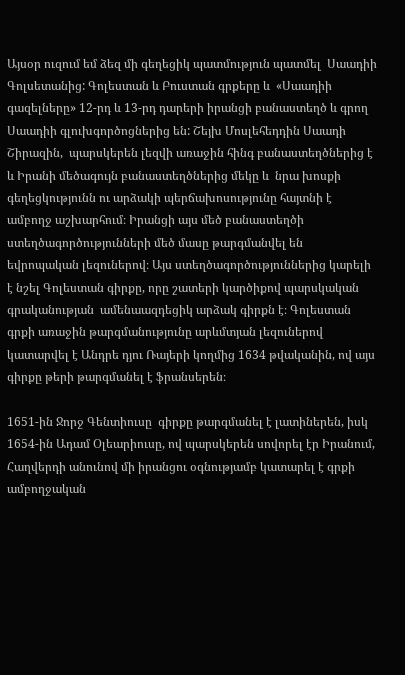Այսօր ուզում եմ ձեզ մի գեղեցիկ պատմություն պատմել  Սաադիի Գոլսետանից: Գոլեստան և Բուստան գրքերը և  «Սաադիի գազելները» 12-րդ և 13-րդ դարերի իրանցի բանաստեղծ և գրող Սաադիի գլուխգործոցներից են: Շեյխ Մոսլեհեդդին Սաադի Շիրազին,  պարսկերեն լեզվի առաջին հինգ բանաստեղծներից է և Իրանի մեծագույն բանաստեղծներից մեկը և  նրա խոսքի գեղեցկությունն ու արձակի պերճախոսությունը հայտնի է ամբողջ աշխարհում։ Իրանցի այս մեծ բանաստեղծի ստեղծագործությունների մեծ մասը թարգմանվել են եվրոպական լեզուներով։ Այս ստեղծագործություններից կարելի է նշել Գոլեստան գիրքը, որը շատերի կարծիքով պարսկական գրականության  ամենաազդեցիկ արձակ գիրքն է։ Գոլեստան գրքի առաջին թարգմանությունը արևմտյան լեզուներով կատարվել է Անդրե դյու Ռայերի կողմից 1634 թվականին, ով այս գիրքը թերի թարգմանել է ֆրանսերեն։

1651-ին Ջորջ Գենտիուսը  գիրքը թարգմանել է լատիներեն, իսկ 1654-ին Ադամ Օլեարիուսը, ով պարսկերեն սովորել էր Իրանում, Հաղվերդի անունով մի իրանցու օգնությամբ կատարել է գրքի  ամբողջական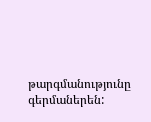թարգմանությունը գերմաներեն: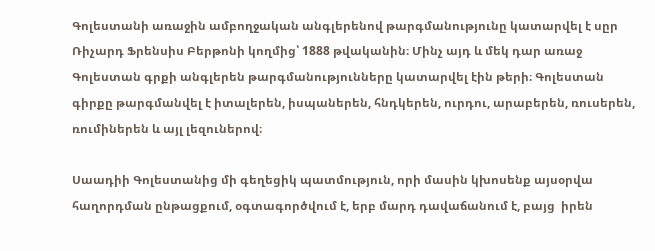Գոլեստանի առաջին ամբողջական անգլերենով թարգմանությունը կատարվել է սըր Ռիչարդ Ֆրենսիս Բերթոնի կողմից՝ 1888 թվականին։ Մինչ այդ և մեկ դար առաջ Գոլեստան գրքի անգլերեն թարգմանությունները կատարվել էին թերի։ Գոլեստան գիրքը թարգմանվել է իտալերեն, իսպաներեն, հնդկերեն, ուրդու, արաբերեն, ռուսերեն, ռումիներեն և այլ լեզուներով։

Սաադիի Գոլեստանից մի գեղեցիկ պատմություն, որի մասին կխոսենք այսօրվա հաղորդման ընթացքում, օգտագործվում է, երբ մարդ դավաճանում է, բայց  իրեն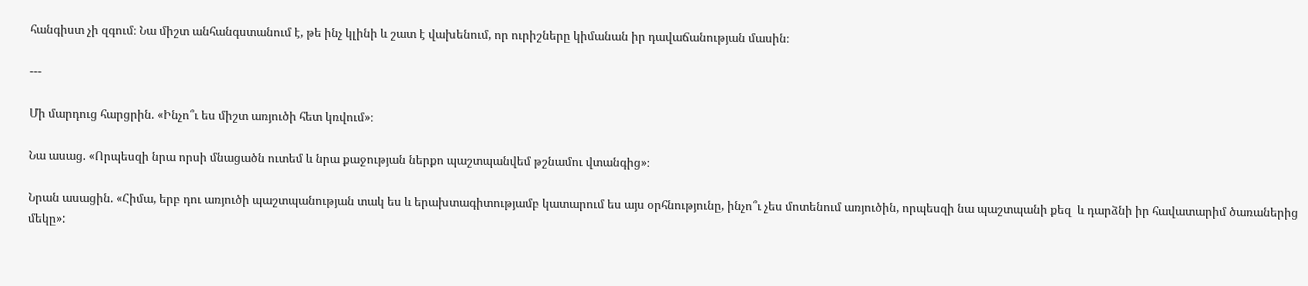հանգիստ չի զգում։ Նա միշտ անհանգստանում է, թե ինչ կլինի և շատ է վախենում, որ ուրիշները կիմանան իր դավաճանության մասին։

---

Մի մարդուց հարցրին. «Ինչո՞ւ ես միշտ առյուծի հետ կռվում»։

Նա ասաց. «Որպեսզի նրա որսի մնացածն ուտեմ և նրա քաջության ներքո պաշտպանվեմ թշնամու վտանգից»։

Նրան ասացին. «Հիմա, երբ դու առյուծի պաշտպանության տակ ես և երախտագիտությամբ կատարում ես այս օրհնությունը, ինչո՞ւ չես մոտենում առյուծին, որպեսզի նա պաշտպանի քեզ  և դարձնի իր հավատարիմ ծառաներից մեկը»: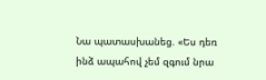Նա պատասխանեց. «Ես դեռ ինձ ապահով չեմ զգում նրա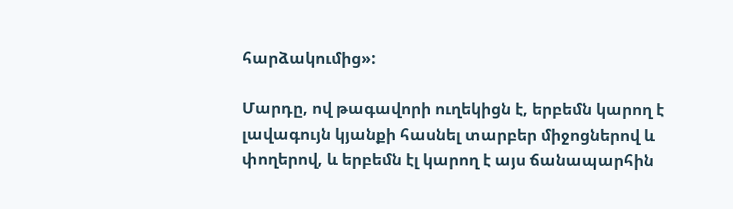հարձակումից»:

Մարդը, ով թագավորի ուղեկիցն է, երբեմն կարող է լավագույն կյանքի հասնել տարբեր միջոցներով և փողերով, և երբեմն էլ կարող է այս ճանապարհին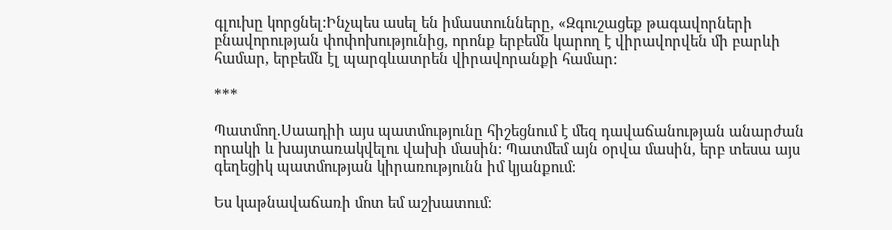գլուխը կորցնել:Ինչպես ասել են իմաստունները, «Զգուշացեք թագավորների բնավորության փոփոխությունից, որոնք երբեմն կարող է վիրավորվեն մի բարևի համար, երբեմն էլ պարգևատրեն վիրավորանքի համար:

***

Պատմող.Սաադիի այս պատմությունը հիշեցնում է մեզ դավաճանության անարժան որակի և խայտառակվելու վախի մասին: Պատմեմ այն օրվա մասին, երբ տեսա այս գեղեցիկ պատմության կիրառությունն իմ կյանքում։

Ես կաթնավաճառի մոտ եմ աշխատում։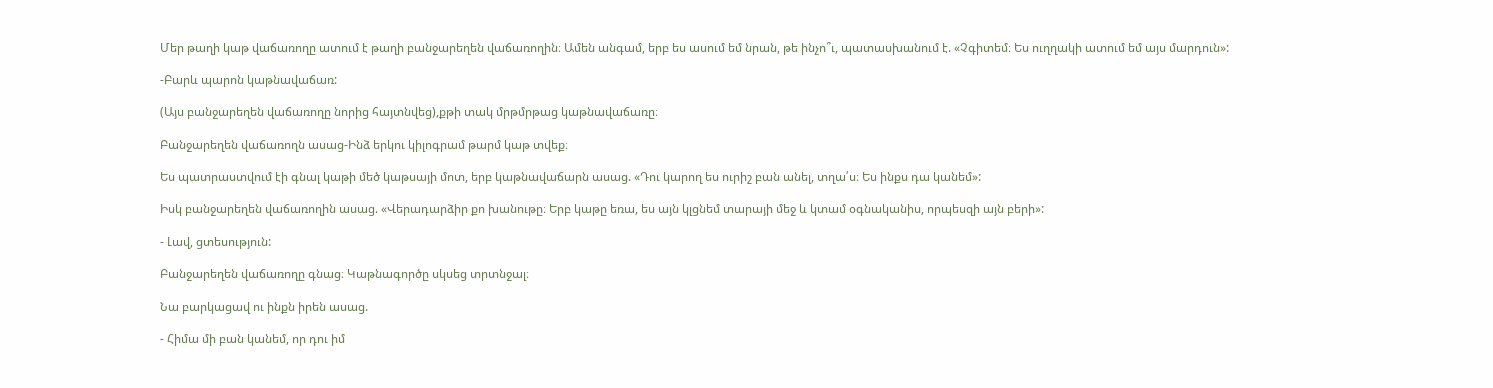Մեր թաղի կաթ վաճառողը ատում է թաղի բանջարեղեն վաճառողին։ Ամեն անգամ, երբ ես ասում եմ նրան, թե ինչո՞ւ, պատասխանում է. «Չգիտեմ։ Ես ուղղակի ատում եմ այս մարդուն»:

-Բարև պարոն կաթնավաճառ:

(Այս բանջարեղեն վաճառողը նորից հայտնվեց),քթի տակ մրթմրթաց կաթնավաճառը։

Բանջարեղեն վաճառողն ասաց-Ինձ երկու կիլոգրամ թարմ կաթ տվեք։

Ես պատրաստվում էի գնալ կաթի մեծ կաթսայի մոտ, երբ կաթնավաճարն ասաց. «Դու կարող ես ուրիշ բան անել, տղա՛ս։ Ես ինքս դա կանեմ»:

Իսկ բանջարեղեն վաճառողին ասաց. «Վերադարձիր քո խանութը։ Երբ կաթը եռա, ես այն կլցնեմ տարայի մեջ և կտամ օգնականիս, որպեսզի այն բերի»:

- Լավ, ցտեսություն:

Բանջարեղեն վաճառողը գնաց։ Կաթնագործը սկսեց տրտնջալ։

Նա բարկացավ ու ինքն իրեն ասաց.

- Հիմա մի բան կանեմ, որ դու իմ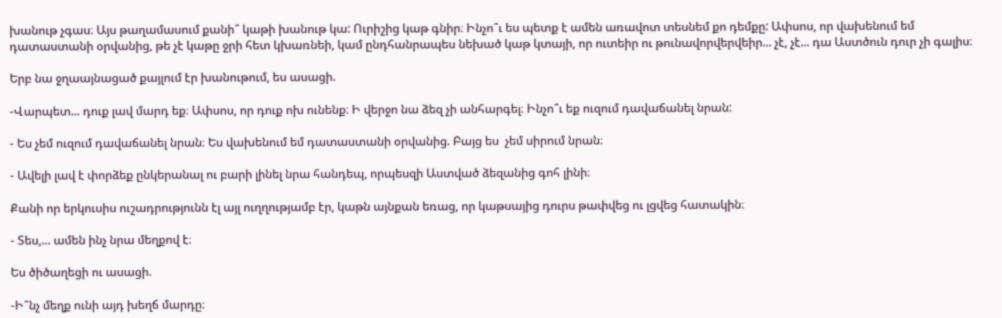խանութ չգաս։ Այս թաղամասում քանի՞ կաթի խանութ կա: Ուրիշից կաթ գնիր։ Ինչո՞ւ ես պետք է ամեն առավոտ տեսնեմ քո դեմքը: Ափսոս, որ վախենում եմ դատաստանի օրվանից, թե չէ կաթը ջրի հետ կխառնեի, կամ ընդհանրապես նեխած կաթ կտայի, որ ուտեիր ու թունավորվերվեիր... չէ, չէ... դա Աստծուն դուր չի գալիս։

Երբ նա ջղաայնացած քայլում էր խանութում, ես ասացի.

-Վարպետ... դուք լավ մարդ եք։ Ափսոս, որ դուք ոխ ունենք։ Ի վերջո նա ձեզ չի անհարգել։ Ինչո՞ւ եք ուզում դավաճանել նրան:

- Ես չեմ ուզում դավաճանել նրան։ Ես վախենում եմ դատաստանի օրվանից. Բայց ես  չեմ սիրում նրան։

- Ավելի լավ է փորձեք ընկերանալ ու բարի լինել նրա հանդեպ, որպեսզի Աստված ձեզանից գոհ լինի։

Քանի որ երկուսիս ուշադրությունն էլ այլ ուղղությամբ էր, կաթն այնքան եռաց, որ կաթսայից դուրս թափվեց ու լցվեց հատակին։

- Տես,... ամեն ինչ նրա մեղքով է։

Ես ծիծաղեցի ու ասացի.

-Ի՞նչ մեղք ունի այդ խեղճ մարդը։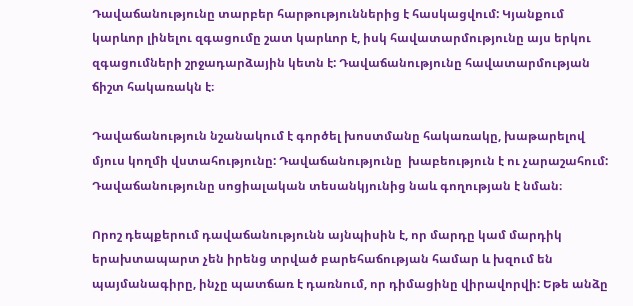Դավաճանությունը տարբեր հարթություններից է հասկացվում: Կյանքում կարևոր լինելու զգացումը շատ կարևոր է, իսկ հավատարմությունը այս երկու զգացումների շրջադարձային կետն է: Դավաճանությունը հավատարմության ճիշտ հակառակն է։

Դավաճանություն նշանակում է գործել խոստմանը հակառակը, խաթարելով մյուս կողմի վստահությունը: Դավաճանությունը  խաբեություն է ու չարաշահում: Դավաճանությունը սոցիալական տեսանկյունից նաև գողության է նման։

Որոշ դեպքերում դավաճանությունն այնպիսին է, որ մարդը կամ մարդիկ երախտապարտ չեն իրենց տրված բարեհաճության համար և խզում են պայմանագիրը, ինչը պատճառ է դառնում, որ դիմացինը վիրավորվի: Եթե անձը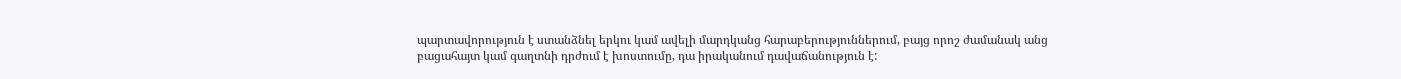պարտավորություն է ստանձնել երկու կամ ավելի մարդկանց հարաբերություններում, բայց որոշ ժամանակ անց բացահայտ կամ գաղտնի դրժում է խոստումը, դա իրականում դավաճանություն է: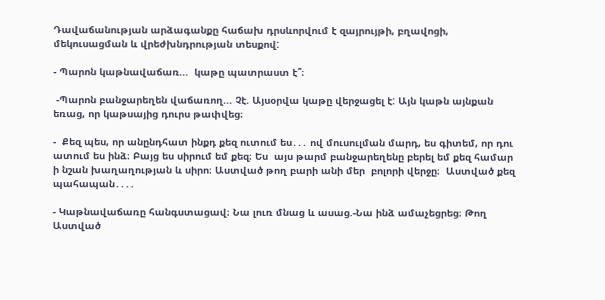Դավաճանության արձագանքը հաճախ դրսևորվում է զայրույթի, բղավոցի, մեկուսացման և վրեժխնդրության տեսքով:

- Պարոն կաթնավաճառ...  կաթը պատրաստ է՞։

 -Պարոն բանջարեղեն վաճառող... Չէ. Այսօրվա կաթը վերջացել է: Այն կաթն այնքան եռաց, որ կաթսայից դուրս թափվեց։

-  Քեզ պես, որ անընդհատ ինքդ քեզ ուտում ես․․․ ով մուսուլման մարդ, ես գիտեմ, որ դու ատում ես ինձ։ Բայց ես սիրում եմ քեզ։ Ես  այս թարմ բանջարեղենը բերել եմ քեզ համար ի նշան խաղաղության և սիրո։ Աստված թող բարի անի մեր  բոլորի վերջը։  Աստված քեզ պահապան․․․․

- Կաթնավաճառը հանգստացավ։ Նա լուռ մնաց և ասաց.-Նա ինձ ամաչեցրեց։ Թող Աստված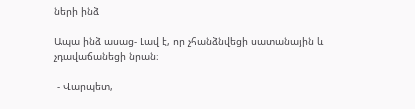ների ինձ

Ապա ինձ ասաց- Լավ է, որ չհանձնվեցի սատանային և չդավաճանեցի նրան։

 - Վարպետ,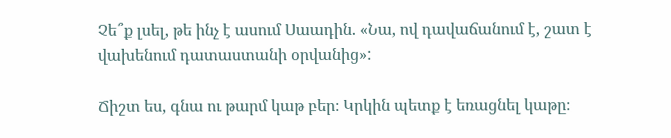Չե՞ք լսել, թե ինչ է ասում Սաադին. «Նա, ով դավաճանում է, շատ է վախենում դատաստանի օրվանից»:

Ճիշտ ես, գնա ու թարմ կաթ բեր։ Կրկին պետք է եռացնել կաթը։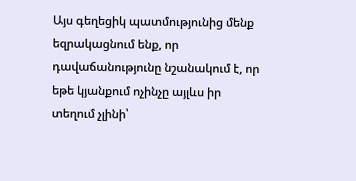Այս գեղեցիկ պատմությունից մենք եզրակացնում ենք, որ դավաճանությունը նշանակում է, որ եթե կյանքում ոչինչը այլևս իր տեղում չլինի՝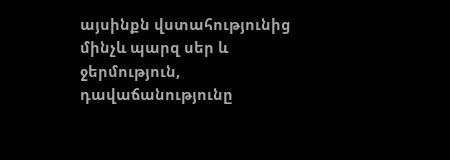այսինքն վստահությունից մինչև պարզ սեր և ջերմություն, դավաճանությունը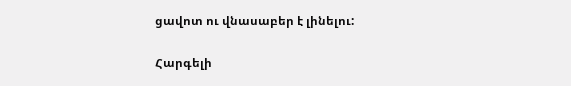ցավոտ ու վնասաբեր է լինելու:

Հարգելի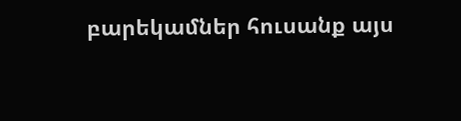բարեկամներ հուսանք այս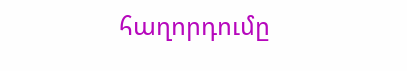հաղորդումը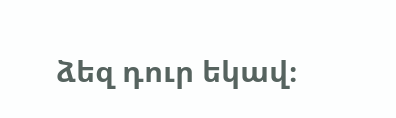ձեզ դուր եկավ։